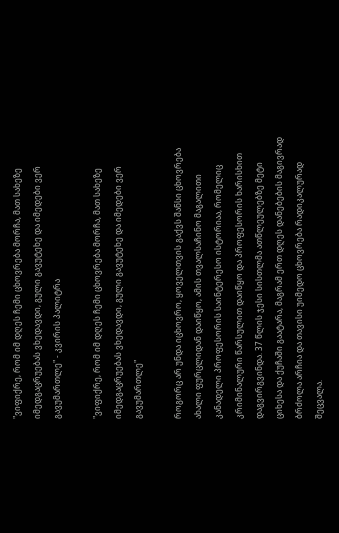"ვიფიქრე, რომ იმ დღეს ჩემი ცხოვრება მორჩა, მათ სახეზე იმედგაცრუებას ვხედავდი, გული გავუტეხე და იმედები ვერ გავუმართლე" - კვირის პალიტრა

"ვიფიქრე, რომ იმ დღეს ჩემი ცხოვრება მორჩა, მათ სახეზე იმედგაცრუებას ვხედავდი, გული გავუტეხე და იმედები ვერ გავუმართლე"

როგორც არ უნდა იცხოვრო, ყოველთვის გაქვს შანსი ცხოვრება ახალი ფურცლიდან დაიწყო, ამის თვალსაჩინო მაგალითი კანადელი პროფესორის საინტერესო ისტორიაა, რომელიც კრიმინალური წარსულით დაიწყო და პროფესორის ხარისხით დაგვირგვინდა. 37 წლის ჯესი სისთლმა ათწლეულებზე მეტი ციხესა და ქუჩაში გაატარა, მაგრამ ერთ დღეს დანებების მაგივრად ბრძოლა არჩია და თავისი უიმედო ცხოვრება რადიკალურად შეცვალა.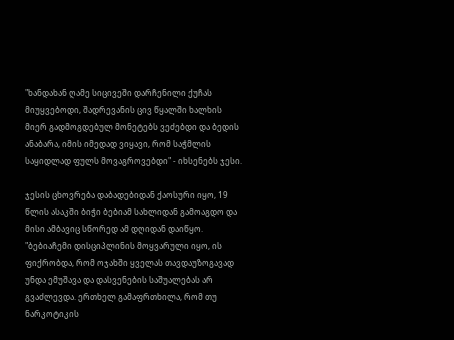"ხანდახან ღამე სიცივეში დარჩენილი ქუჩას მიუყვებოდი, შადრევანის ცივ წყალში ხალხის მიერ გადმოგდებულ მონეტებს ვეძებდი და ბედის ანაბარა, იმის იმედად ვიყავი, რომ საჭმლის საყიდლად ფულს მოვაგროვებდი" - იხსენებს ჯესი.

ჯესის ცხოვრება დაბადებიდან ქაოსური იყო, 19 წლის ასაკში ბიჭი ბებიამ სახლიდან გამოაგდო და მისი ამბავიც სწორედ ამ დღიდან დაიწყო. "ბებიაჩემი დისციპლინის მოყვარული იყო, ის ფიქრობდა, რომ ოჯახში ყველას თავდაუზოგავად უნდა ემუშავა და დასვენების საშუალებას არ გვაძლევდა. ერთხელ გამაფრთხილა, რომ თუ ნარკოტიკის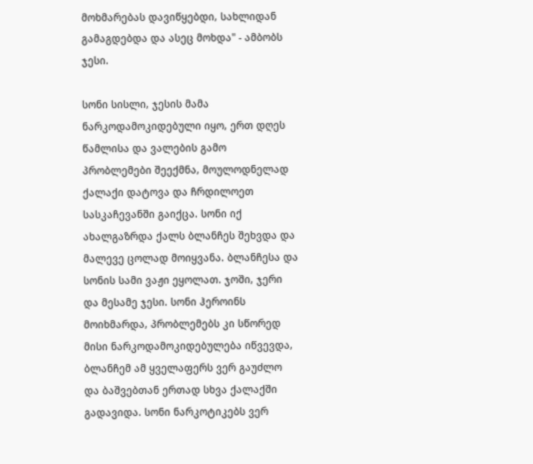მოხმარებას დავიწყებდი, სახლიდან გამაგდებდა და ასეც მოხდა" - ამბობს ჯესი.

სონი სისლი, ჯესის მამა ნარკოდამოკიდებული იყო, ერთ დღეს წამლისა და ვალების გამო პრობლემები შეექმნა, მოულოდნელად ქალაქი დატოვა და ჩრდილოეთ სასკაჩევანში გაიქცა. სონი იქ ახალგაზრდა ქალს ბლანჩეს შეხვდა და მალევე ცოლად მოიყვანა. ბლანჩესა და სონის სამი ვაჟი ეყოლათ. ჯოში, ჯერი და მესამე ჯესი. სონი ჰეროინს მოიხმარდა, პრობლემებს კი სწორედ მისი ნარკოდამოკიდებულება იწვევდა, ბლანჩემ ამ ყველაფერს ვერ გაუძლო და ბაშვებთან ერთად სხვა ქალაქში გადავიდა. სონი ნარკოტიკებს ვერ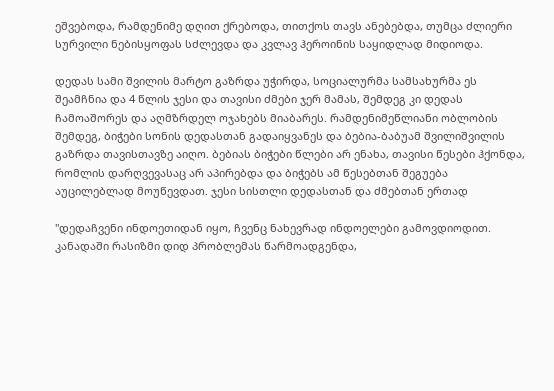ეშვებოდა, რამდენიმე დღით ქრებოდა, თითქოს თავს ანებებდა, თუმცა ძლიერი სურვილი ნებისყოფას სძლევდა და კვლავ ჰეროინის საყიდლად მიდიოდა.

დედას სამი შვილის მარტო გაზრდა უჭირდა, სოციალურმა სამსახურმა ეს შეამჩნია და 4 წლის ჯესი და თავისი ძმები ჯერ მამას, შემდეგ კი დედას ჩამოაშორეს და აღმზრდელ ოჯახებს მიაბარეს. რამდენიმეწლიანი ობლობის შემდეგ, ბიჭები სონის დედასთან გადაიყვანეს და ბებია-ბაბუამ შვილიშვილის გაზრდა თავისთავზე აიღო. ბებიას ბიჭები წლები არ ენახა, თავისი წესები ჰქონდა, რომლის დარღვევასაც არ აპირებდა და ბიჭებს ამ წესებთან შეგუება აუცილებლად მოუწევდათ. ჯესი სისთლი დედასთან და ძმებთან ერთად

"დედაჩვენი ინდოეთიდან იყო, ჩვენც ნახევრად ინდოელები გამოვდიოდით. კანადაში რასიზმი დიდ პრობლემას წარმოადგენდა,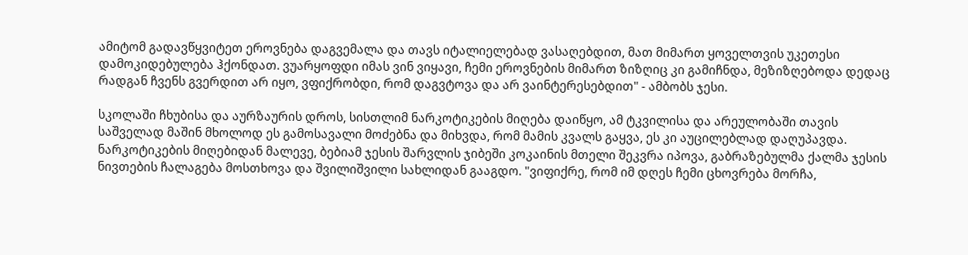ამიტომ გადავწყვიტეთ ეროვნება დაგვემალა და თავს იტალიელებად ვასაღებდით, მათ მიმართ ყოველთვის უკეთესი დამოკიდებულება ჰქონდათ. ვუარყოფდი იმას ვინ ვიყავი, ჩემი ეროვნების მიმართ ზიზღიც კი გამიჩნდა, მეზიზღებოდა დედაც რადგან ჩვენს გვერდით არ იყო, ვფიქრობდი, რომ დაგვტოვა და არ ვაინტერესებდით" - ამბობს ჯესი.

სკოლაში ჩხუბისა და აურზაურის დროს, სისთლიმ ნარკოტიკების მიღება დაიწყო, ამ ტკვილისა და არეულობაში თავის საშველად მაშინ მხოლოდ ეს გამოსავალი მოძებნა და მიხვდა, რომ მამის კვალს გაყვა, ეს კი აუცილებლად დაღუპავდა. ნარკოტიკების მიღებიდან მალევე, ბებიამ ჯესის შარვლის ჯიბეში კოკაინის მთელი შეკვრა იპოვა, გაბრაზებულმა ქალმა ჯესის ნივთების ჩალაგება მოსთხოვა და შვილიშვილი სახლიდან გააგდო. "ვიფიქრე, რომ იმ დღეს ჩემი ცხოვრება მორჩა,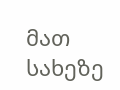მათ სახეზე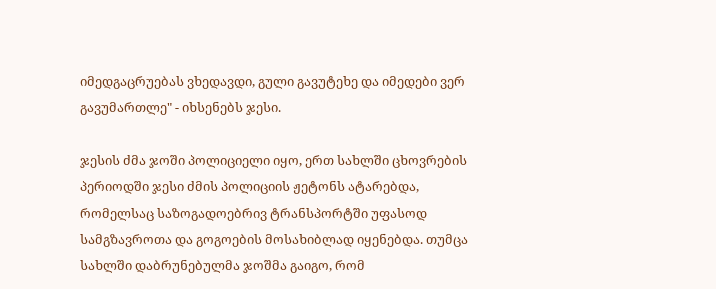იმედგაცრუებას ვხედავდი, გული გავუტეხე და იმედები ვერ გავუმართლე" - იხსენებს ჯესი.

ჯესის ძმა ჯოში პოლიციელი იყო, ერთ სახლში ცხოვრების პერიოდში ჯესი ძმის პოლიციის ჟეტონს ატარებდა, რომელსაც საზოგადოებრივ ტრანსპორტში უფასოდ სამგზავროთა და გოგოების მოსახიბლად იყენებდა. თუმცა სახლში დაბრუნებულმა ჯოშმა გაიგო, რომ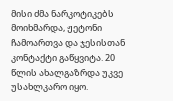მისი ძმა ნარკოტიკებს მოიხმარდა, ჟეტონი ჩამოართვა და ჯესისთან კონტაქტი გაწყვიტა. 20 წლის ახალგაზრდა უკვე უსახლკარო იყო.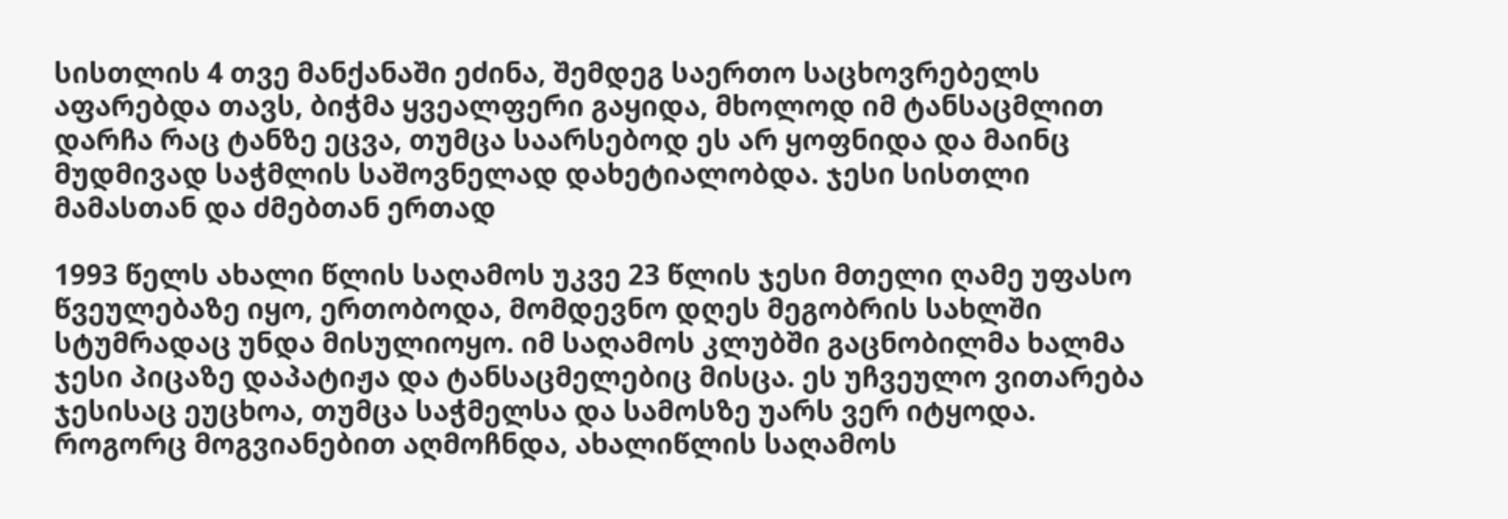სისთლის 4 თვე მანქანაში ეძინა, შემდეგ საერთო საცხოვრებელს აფარებდა თავს, ბიჭმა ყვეალფერი გაყიდა, მხოლოდ იმ ტანსაცმლით დარჩა რაც ტანზე ეცვა, თუმცა საარსებოდ ეს არ ყოფნიდა და მაინც მუდმივად საჭმლის საშოვნელად დახეტიალობდა. ჯესი სისთლი მამასთან და ძმებთან ერთად

1993 წელს ახალი წლის საღამოს უკვე 23 წლის ჯესი მთელი ღამე უფასო წვეულებაზე იყო, ერთობოდა, მომდევნო დღეს მეგობრის სახლში სტუმრადაც უნდა მისულიოყო. იმ საღამოს კლუბში გაცნობილმა ხალმა ჯესი პიცაზე დაპატიჟა და ტანსაცმელებიც მისცა. ეს უჩვეულო ვითარება ჯესისაც ეუცხოა, თუმცა საჭმელსა და სამოსზე უარს ვერ იტყოდა. როგორც მოგვიანებით აღმოჩნდა, ახალიწლის საღამოს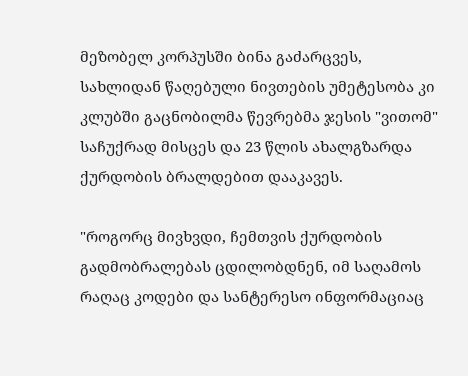მეზობელ კორპუსში ბინა გაძარცვეს, სახლიდან წაღებული ნივთების უმეტესობა კი კლუბში გაცნობილმა წევრებმა ჯესის "ვითომ" საჩუქრად მისცეს და 23 წლის ახალგზარდა ქურდობის ბრალდებით დააკავეს.

"როგორც მივხვდი, ჩემთვის ქურდობის გადმობრალებას ცდილობდნენ, იმ საღამოს რაღაც კოდები და სანტერესო ინფორმაციაც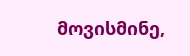მოვისმინე,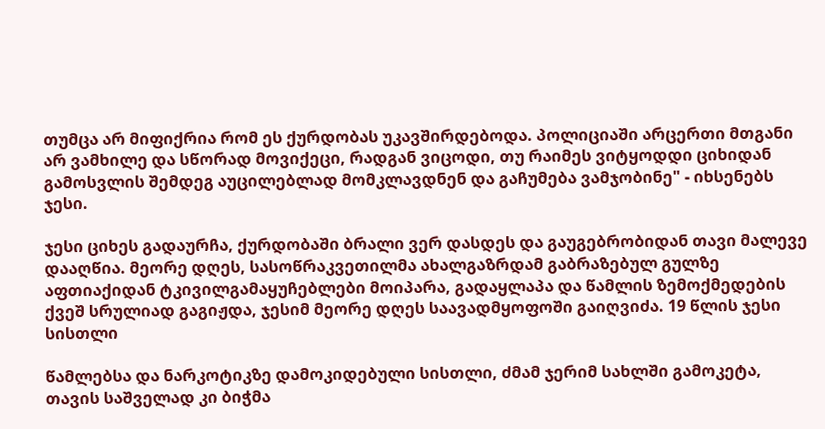თუმცა არ მიფიქრია რომ ეს ქურდობას უკავშირდებოდა. პოლიციაში არცერთი მთგანი არ ვამხილე და სწორად მოვიქეცი, რადგან ვიცოდი, თუ რაიმეს ვიტყოდდი ციხიდან გამოსვლის შემდეგ აუცილებლად მომკლავდნენ და გაჩუმება ვამჯობინე" - იხსენებს ჯესი.

ჯესი ციხეს გადაურჩა, ქურდობაში ბრალი ვერ დასდეს და გაუგებრობიდან თავი მალევე დააღწია. მეორე დღეს, სასოწრაკვეთილმა ახალგაზრდამ გაბრაზებულ გულზე აფთიაქიდან ტკივილგამაყუჩებლები მოიპარა, გადაყლაპა და წამლის ზემოქმედების ქვეშ სრულიად გაგიჟდა, ჯესიმ მეორე დღეს საავადმყოფოში გაიღვიძა. 19 წლის ჯესი სისთლი

წამლებსა და ნარკოტიკზე დამოკიდებული სისთლი, ძმამ ჯერიმ სახლში გამოკეტა, თავის საშველად კი ბიჭმა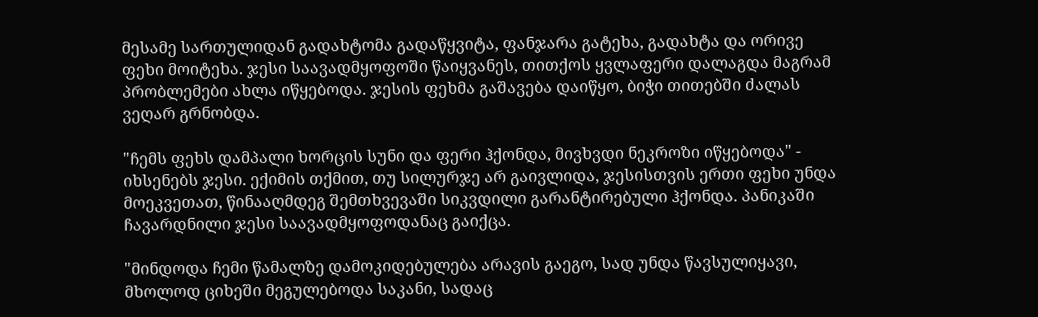მესამე სართულიდან გადახტომა გადაწყვიტა, ფანჯარა გატეხა, გადახტა და ორივე ფეხი მოიტეხა. ჯესი საავადმყოფოში წაიყვანეს, თითქოს ყვლაფერი დალაგდა მაგრამ პრობლემები ახლა იწყებოდა. ჯესის ფეხმა გაშავება დაიწყო, ბიჭი თითებში ძალას ვეღარ გრნობდა.

"ჩემს ფეხს დამპალი ხორცის სუნი და ფერი ჰქონდა, მივხვდი ნეკროზი იწყებოდა" - იხსენებს ჯესი. ექიმის თქმით, თუ სილურჯე არ გაივლიდა, ჯესისთვის ერთი ფეხი უნდა მოეკვეთათ, წინააღმდეგ შემთხვევაში სიკვდილი გარანტირებული ჰქონდა. პანიკაში ჩავარდნილი ჯესი საავადმყოფოდანაც გაიქცა.

"მინდოდა ჩემი წამალზე დამოკიდებულება არავის გაეგო, სად უნდა წავსულიყავი, მხოლოდ ციხეში მეგულებოდა საკანი, სადაც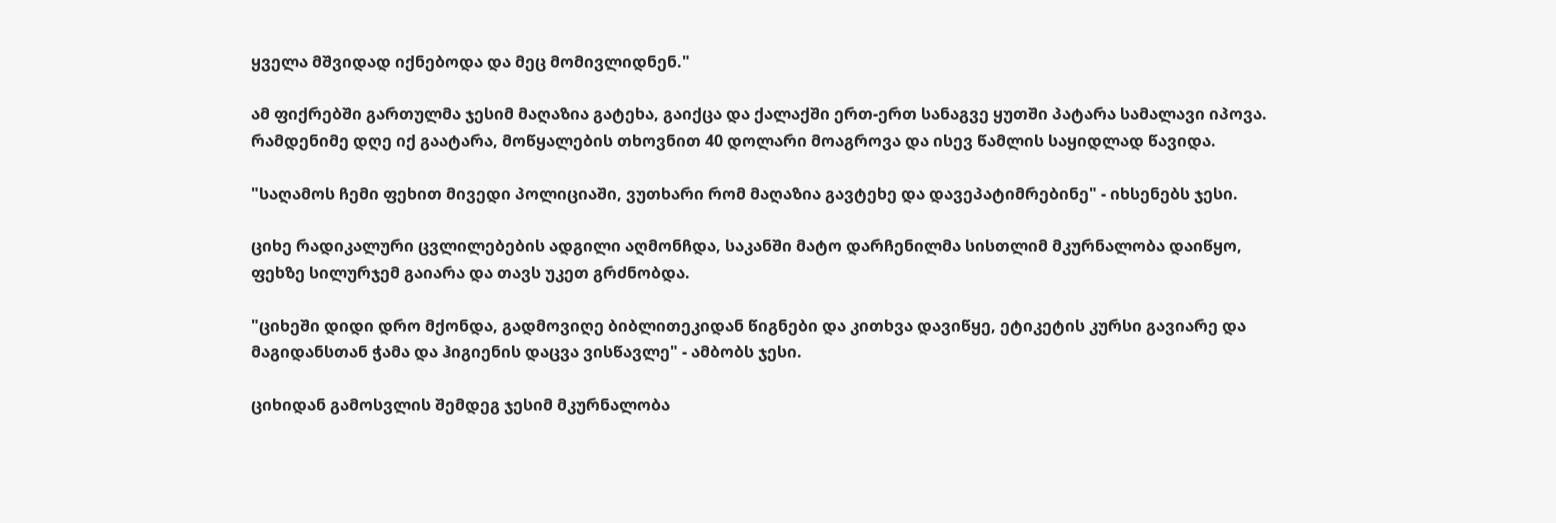ყველა მშვიდად იქნებოდა და მეც მომივლიდნენ."

ამ ფიქრებში გართულმა ჯესიმ მაღაზია გატეხა, გაიქცა და ქალაქში ერთ-ერთ სანაგვე ყუთში პატარა სამალავი იპოვა. რამდენიმე დღე იქ გაატარა, მოწყალების თხოვნით 40 დოლარი მოაგროვა და ისევ წამლის საყიდლად წავიდა.

"საღამოს ჩემი ფეხით მივედი პოლიციაში, ვუთხარი რომ მაღაზია გავტეხე და დავეპატიმრებინე" - იხსენებს ჯესი.

ციხე რადიკალური ცვლილებების ადგილი აღმონჩდა, საკანში მატო დარჩენილმა სისთლიმ მკურნალობა დაიწყო, ფეხზე სილურჯემ გაიარა და თავს უკეთ გრძნობდა.

"ციხეში დიდი დრო მქონდა, გადმოვიღე ბიბლითეკიდან წიგნები და კითხვა დავიწყე, ეტიკეტის კურსი გავიარე და მაგიდანსთან ჭამა და ჰიგიენის დაცვა ვისწავლე" - ამბობს ჯესი.

ციხიდან გამოსვლის შემდეგ ჯესიმ მკურნალობა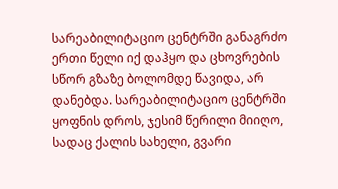სარეაბილიტაციო ცენტრში განაგრძო ერთი წელი იქ დაჰყო და ცხოვრების სწორ გზაზე ბოლომდე წავიდა, არ დანებდა. სარეაბილიტაციო ცენტრში ყოფნის დროს, ჯესიმ წერილი მიიღო, სადაც ქალის სახელი, გვარი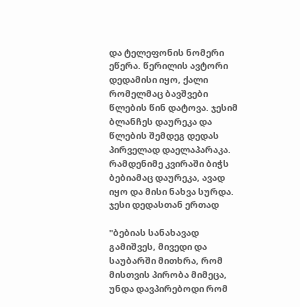და ტელეფონის ნომერი ეწერა. წერილის ავტორი დედამისი იყო, ქალი რომელმაც ბავშვები წლების წინ დატოვა. ჯესიმ ბლანჩეს დაურეკა და წლების შემდეგ დედას პირველად დაელაპარაკა.  რამდენიმე კვირაში ბიჭს ბებიამაც დაურეკა, ავად იყო და მისი ნახვა სურდა. ჯესი დედასთან ერთად

"ბებიას სანახავად გამიშვეს, მივედი და საუბარში მითხრა, რომ მისთვის პირობა მიმეცა, უნდა დავპირებოდი რომ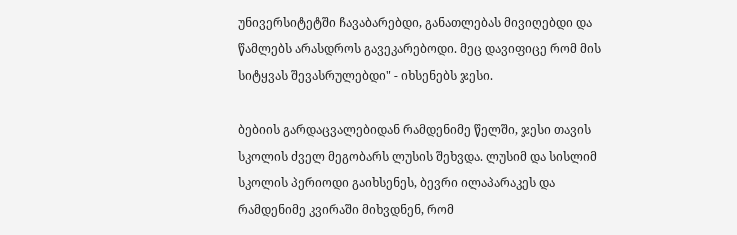უნივერსიტეტში ჩავაბარებდი, განათლებას მივიღებდი და წამლებს არასდროს გავეკარებოდი. მეც დავიფიცე რომ მის სიტყვას შევასრულებდი" - იხსენებს ჯესი.

ბებიის გარდაცვალებიდან რამდენიმე წელში, ჯესი თავის სკოლის ძველ მეგობარს ლუსის შეხვდა. ლუსიმ და სისლიმ სკოლის პერიოდი გაიხსენეს, ბევრი ილაპარაკეს და რამდენიმე კვირაში მიხვდნენ, რომ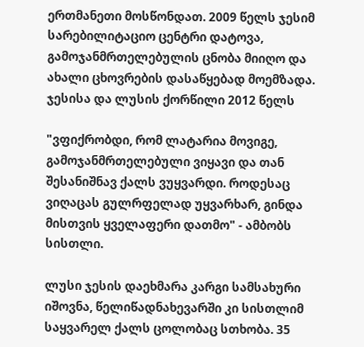ერთმანეთი მოსწონდათ. 2009 წელს ჯესიმ სარებილიტაციო ცენტრი დატოვა, გამოჯანმრთელებულის ცნობა მიიღო და ახალი ცხოვრების დასაწყებად მოემზადა. ჯესისა და ლუსის ქორწილი 2012 წელს

"ვფიქრობდი, რომ ლატარია მოვიგე, გამოჯანმრთელებული ვიყავი და თან შესანიშნავ ქალს ვუყვარდი. როდესაც ვიღაცას გულრფელად უყვარხარ, გინდა მისთვის ყველაფერი დათმო" - ამბობს სისთლი.

ლუსი ჯესის დაეხმარა კარგი სამსახური იშოვნა, წელიწადნახევარში კი სისთლიმ საყვარელ ქალს ცოლობაც სთხობა. 35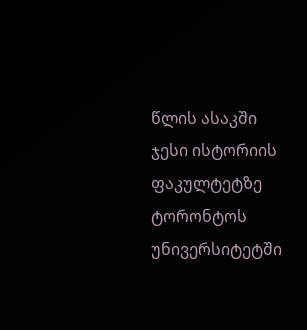წლის ასაკში ჯესი ისტორიის ფაკულტეტზე ტორონტოს უნივერსიტეტში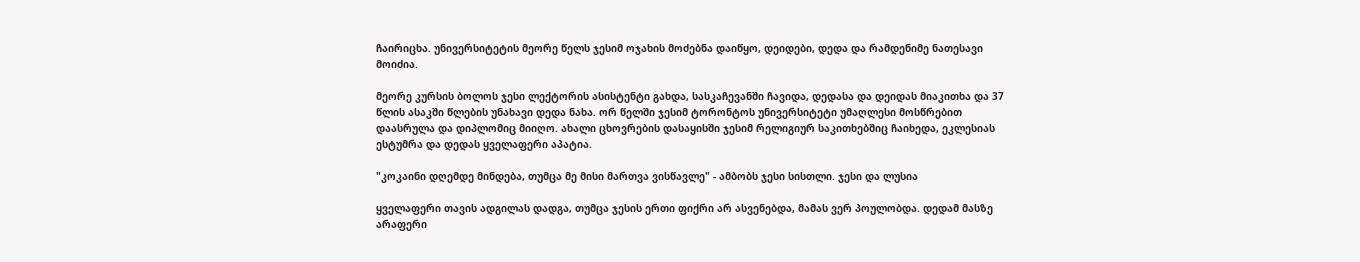ჩაირიცხა. უნივერსიტეტის მეორე წელს ჯესიმ ოჯახის მოძებნა დაიწყო, დეიდები, დედა და რამდენიმე ნათესავი მოიძია.

მეორე კურსის ბოლოს ჯესი ლექტორის ასისტენტი გახდა, სასკაჩევანში ჩავიდა, დედასა და დეიდას მიაკითხა და 37 წლის ასაკში წლების უნახავი დედა ნახა. ორ წელში ჯესიმ ტორონტოს უნივერსიტეტი უმაღლესი მოსწრებით დაასრულა და დიპლომიც მიიღო. ახალი ცხოვრების დასაყისში ჯესიმ რელიგიურ საკითხებშიც ჩაიხედა, ეკლესიას ესტუმრა და დედას ყველაფერი აპატია.

"კოკაინი დღემდე მინდება, თუმცა მე მისი მართვა ვისწავლე" - ამბობს ჯესი სისთლი. ჯესი და ლუსია

ყველაფერი თავის ადგილას დადგა, თუმცა ჯესის ერთი ფიქრი არ ასვენებდა, მამას ვერ პოულობდა. დედამ მასზე არაფერი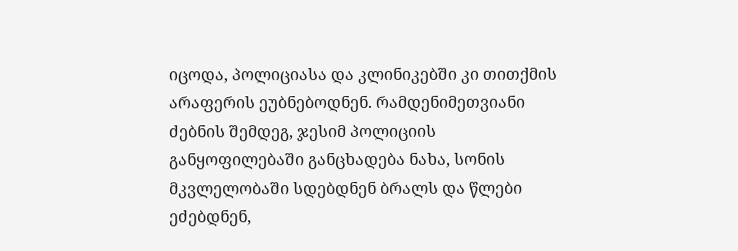იცოდა, პოლიციასა და კლინიკებში კი თითქმის არაფერის ეუბნებოდნენ. რამდენიმეთვიანი ძებნის შემდეგ, ჯესიმ პოლიციის განყოფილებაში განცხადება ნახა, სონის მკვლელობაში სდებდნენ ბრალს და წლები ეძებდნენ,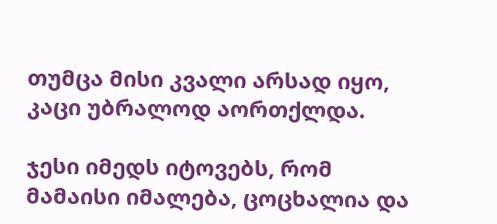თუმცა მისი კვალი არსად იყო, კაცი უბრალოდ აორთქლდა.

ჯესი იმედს იტოვებს, რომ მამაისი იმალება, ცოცხალია და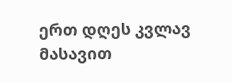ერთ დღეს კვლავ მასავით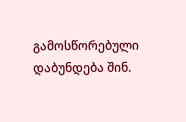გამოსწორებული დაბუნდება შინ.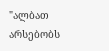"ალბათ არსებობს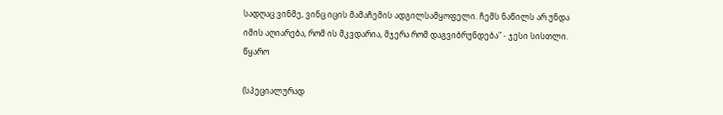სადღაც ვინმე, ვინც იცის მამაჩემის ადგილსამყოფელი. ჩემს ნაწილს არ უნდა იმის აღიარება, რომ ის მკვდარია, მჯერა რომ დაგვიბრუნდება" - ჯესი სისთლი. წყარო

(სპეციალურად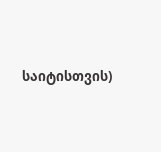საიტისთვის)